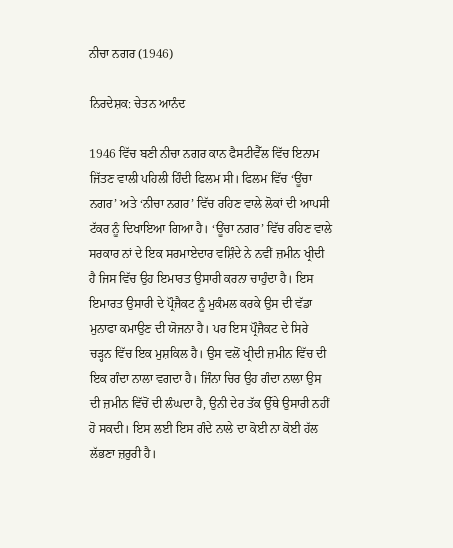ਨੀਚਾ ਨਗਰ (1946)

ਨਿਰਦੇਸ਼ਕ: ਚੇਤਨ ਆਨੰਦ

1946 ਵਿੱਚ ਬਣੀ ਨੀਚਾ ਨਗਰ ਕਾਨ ਫੈਸਟੀਵੈੱਲ ਵਿੱਚ ਇਨਾਮ ਜਿੱਤਣ ਵਾਲੀ ਪਹਿਲੀ ਹਿੰਦੀ ਫਿਲਮ ਸੀ। ਫਿਲਮ ਵਿੱਚ ‘ਊਂਚਾ ਨਗਰ’ ਅਤੇ ‘ਨੀਚਾ ਨਗਰ’ ਵਿੱਚ ਰਹਿਣ ਵਾਲੇ ਲੋਕਾਂ ਦੀ ਆਪਸੀ ਟੱਕਰ ਨੂੰ ਦਿਖਾਇਆ ਗਿਆ ਹੈ। ‘ਊਂਚਾ ਨਗਰ’ ਵਿੱਚ ਰਹਿਣ ਵਾਲੇ ਸਰਕਾਰ ਨਾਂ ਦੇ ਇਕ ਸਰਮਾਏਦਾਰ ਵਸ਼ਿੰਦੇ ਨੇ ਨਵੀਂ ਜ਼ਮੀਨ ਖ੍ਰੀਦੀ ਹੈ ਜਿਸ ਵਿੱਚ ਉਹ ਇਮਾਰਤ ਉਸਾਰੀ ਕਰਨਾ ਚਾਹੁੰਦਾ ਹੈ। ਇਸ ਇਮਾਰਤ ਉਸਾਰੀ ਦੇ ਪ੍ਰੌਜੈਕਟ ਨੂੰ ਮੁਕੰਮਲ ਕਰਕੇ ਉਸ ਦੀ ਵੱਡਾ ਮੁਨਾਫਾ ਕਮਾਉਣ ਦੀ ਯੋਜਨਾ ਹੈ। ਪਰ ਇਸ ਪ੍ਰੌਜੈਕਟ ਦੇ ਸਿਰੇ ਚੜ੍ਹਨ ਵਿੱਚ ਇਕ ਮੁਸ਼ਕਿਲ ਹੈ। ਉਸ ਵਲੋਂ ਖ੍ਰੀਦੀ ਜ਼ਮੀਨ ਵਿੱਚ ਦੀ ਇਕ ਗੰਦਾ ਨਾਲਾ ਵਗਦਾ ਹੈ। ਜਿੰਨਾ ਚਿਰ ਉਹ ਗੰਦਾ ਨਾਲਾ ਉਸ ਦੀ ਜ਼ਮੀਨ ਵਿੱਚੋਂ ਦੀ ਲੰਘਦਾ ਹੈ, ਉਨੀ ਦੇਰ ਤੱਕ ਉੱਥੇ ਉਸਾਰੀ ਨਹੀਂ ਹੋ ਸਕਦੀ। ਇਸ ਲਈ ਇਸ ਗੰਦੇ ਨਾਲੇ ਦਾ ਕੋਈ ਨਾ ਕੋਈ ਹੱਲ ਲੱਭਣਾ ਜ਼ਰੁਰੀ ਹੈ।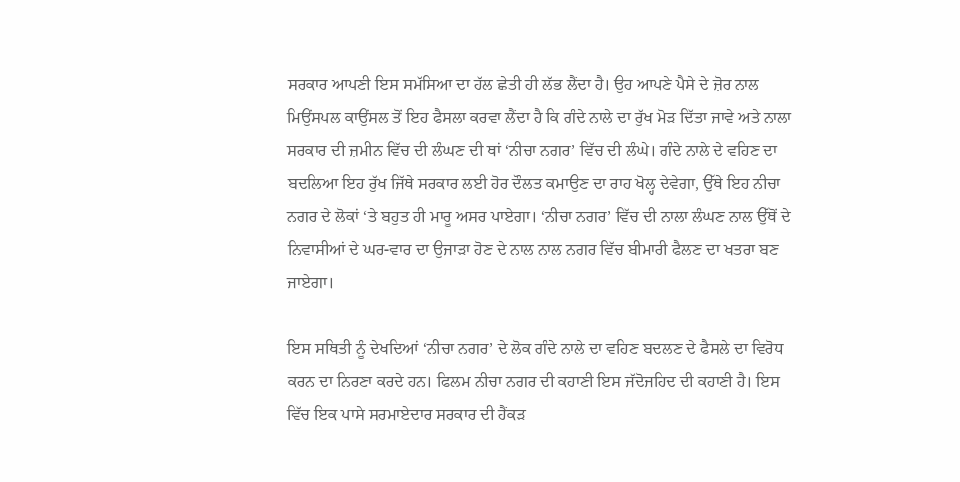ਸਰਕਾਰ ਆਪਣੀ ਇਸ ਸਮੱਸਿਆ ਦਾ ਹੱਲ ਛੇਤੀ ਹੀ ਲੱਭ ਲੈਂਦਾ ਹੈ। ਉਹ ਆਪਣੇ ਪੈਸੇ ਦੇ ਜ਼ੋਰ ਨਾਲ ਮਿਉਂਸਪਲ ਕਾਉਂਸਲ ਤੋਂ ਇਹ ਫੈਸਲਾ ਕਰਵਾ ਲੈਂਦਾ ਹੈ ਕਿ ਗੰਦੇ ਨਾਲੇ ਦਾ ਰੁੱਖ ਮੋੜ ਦਿੱਤਾ ਜਾਵੇ ਅਤੇ ਨਾਲਾ ਸਰਕਾਰ ਦੀ ਜ਼ਮੀਨ ਵਿੱਚ ਦੀ ਲੰਘਣ ਦੀ ਥਾਂ ‘ਨੀਚਾ ਨਗਰ’ ਵਿੱਚ ਦੀ ਲੰਘੇ। ਗੰਦੇ ਨਾਲੇ ਦੇ ਵਹਿਣ ਦਾ ਬਦਲਿਆ ਇਹ ਰੁੱਖ ਜਿੱਥੇ ਸਰਕਾਰ ਲਈ ਹੋਰ ਦੌਲਤ ਕਮਾਉਣ ਦਾ ਰਾਹ ਖੋਲ੍ਹ ਦੇਵੇਗਾ, ਉੱਥੇ ਇਹ ਨੀਚਾ ਨਗਰ ਦੇ ਲੋਕਾਂ ‘ਤੇ ਬਹੁਤ ਹੀ ਮਾਰੂ ਅਸਰ ਪਾਏਗਾ। ‘ਨੀਚਾ ਨਗਰ’ ਵਿੱਚ ਦੀ ਨਾਲਾ ਲੰਘਣ ਨਾਲ ਉੱਥੋਂ ਦੇ ਨਿਵਾਸੀਆਂ ਦੇ ਘਰ-ਵਾਰ ਦਾ ਉਜਾੜਾ ਹੋਣ ਦੇ ਨਾਲ ਨਾਲ ਨਗਰ ਵਿੱਚ ਬੀਮਾਰੀ ਫੈਲਣ ਦਾ ਖਤਰਾ ਬਣ ਜਾਏਗਾ।

ਇਸ ਸਥਿਤੀ ਨੂੰ ਦੇਖਦਿਆਂ ‘ਨੀਚਾ ਨਗਰ’ ਦੇ ਲੋਕ ਗੰਦੇ ਨਾਲੇ ਦਾ ਵਹਿਣ ਬਦਲਣ ਦੇ ਫੈਸਲੇ ਦਾ ਵਿਰੋਧ ਕਰਨ ਦਾ ਨਿਰਣਾ ਕਰਦੇ ਹਨ। ਫਿਲਮ ਨੀਚਾ ਨਗਰ ਦੀ ਕਹਾਣੀ ਇਸ ਜੱਦੋਜਹਿਦ ਦੀ ਕਹਾਣੀ ਹੈ। ਇਸ ਵਿੱਚ ਇਕ ਪਾਸੇ ਸਰਮਾਏਦਾਰ ਸਰਕਾਰ ਦੀ ਹੈਂਕੜ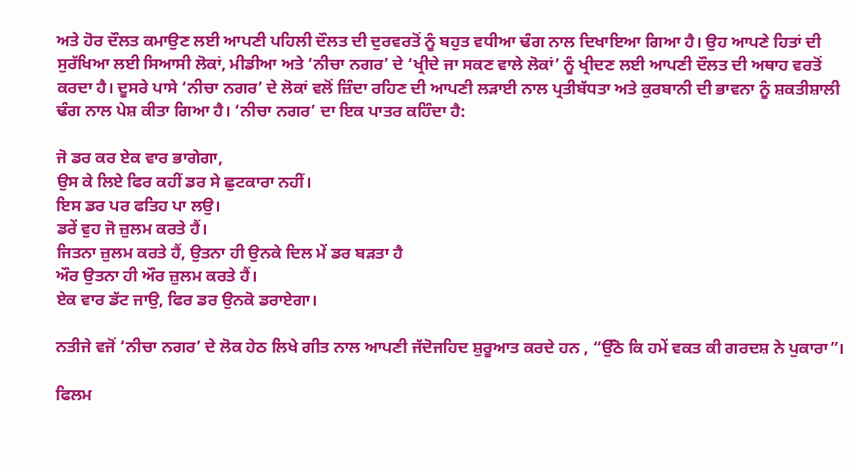ਅਤੇ ਹੋਰ ਦੌਲਤ ਕਮਾਉਣ ਲਈ ਆਪਣੀ ਪਹਿਲੀ ਦੌਲਤ ਦੀ ਦੁਰਵਰਤੋਂ ਨੂੰ ਬਹੁਤ ਵਧੀਆ ਢੰਗ ਨਾਲ ਦਿਖਾਇਆ ਗਿਆ ਹੈ। ਉਹ ਆਪਣੇ ਹਿਤਾਂ ਦੀ ਸੁਰੱਖਿਆ ਲਈ ਸਿਆਸੀ ਲੋਕਾਂ, ਮੀਡੀਆ ਅਤੇ ‘ਨੀਚਾ ਨਗਰ’ ਦੇ ‘ਖ੍ਰੀਦੇ ਜਾ ਸਕਣ ਵਾਲੇ ਲੋਕਾਂ’ ਨੂੰ ਖ੍ਰੀਦਣ ਲਈ ਆਪਣੀ ਦੌਲਤ ਦੀ ਅਥਾਹ ਵਰਤੋਂ ਕਰਦਾ ਹੈ। ਦੂਸਰੇ ਪਾਸੇ ‘ਨੀਚਾ ਨਗਰ’ ਦੇ ਲੋਕਾਂ ਵਲੋਂ ਜ਼ਿੰਦਾ ਰਹਿਣ ਦੀ ਆਪਣੀ ਲੜਾਈ ਨਾਲ ਪ੍ਰਤੀਬੱਧਤਾ ਅਤੇ ਕੁਰਬਾਨੀ ਦੀ ਭਾਵਨਾ ਨੂੰ ਸ਼ਕਤੀਸ਼ਾਲੀ ਢੰਗ ਨਾਲ ਪੇਸ਼ ਕੀਤਾ ਗਿਆ ਹੈ। ‘ਨੀਚਾ ਨਗਰ’ ਦਾ ਇਕ ਪਾਤਰ ਕਹਿੰਦਾ ਹੈ:

ਜੋ ਡਰ ਕਰ ਏਕ ਵਾਰ ਭਾਗੇਗਾ,
ਉਸ ਕੇ ਲਿਏ ਫਿਰ ਕਹੀਂ ਡਰ ਸੇ ਛੁਟਕਾਰਾ ਨਹੀਂ।
ਇਸ ਡਰ ਪਰ ਫਤਿਹ ਪਾ ਲਉ।
ਡਰੇਂ ਵੁਹ ਜੋ ਜ਼ੁਲਮ ਕਰਤੇ ਹੈਂ।
ਜਿਤਨਾ ਜ਼ੁਲਮ ਕਰਤੇ ਹੈਂ, ਉਤਨਾ ਹੀ ਉਨਕੇ ਦਿਲ ਮੇਂ ਡਰ ਬੜਤਾ ਹੈ
ਔਰ ਉਤਨਾ ਹੀ ਔਰ ਜ਼ੁਲਮ ਕਰਤੇ ਹੈਂ।
ਏਕ ਵਾਰ ਡੱਟ ਜਾਉ, ਫਿਰ ਡਰ ਉਨਕੋ ਡਰਾਏਗਾ।

ਨਤੀਜੇ ਵਜੋਂ ‘ਨੀਚਾ ਨਗਰ’ ਦੇ ਲੋਕ ਹੇਠ ਲਿਖੇ ਗੀਤ ਨਾਲ ਆਪਣੀ ਜੱਦੋਜਹਿਦ ਸ਼ੁਰੂਆਤ ਕਰਦੇ ਹਨ , “ਉੱਠੋ ਕਿ ਹਮੇਂ ਵਕਤ ਕੀ ਗਰਦਸ਼ ਨੇ ਪੁਕਾਰਾ”।

ਫਿਲਮ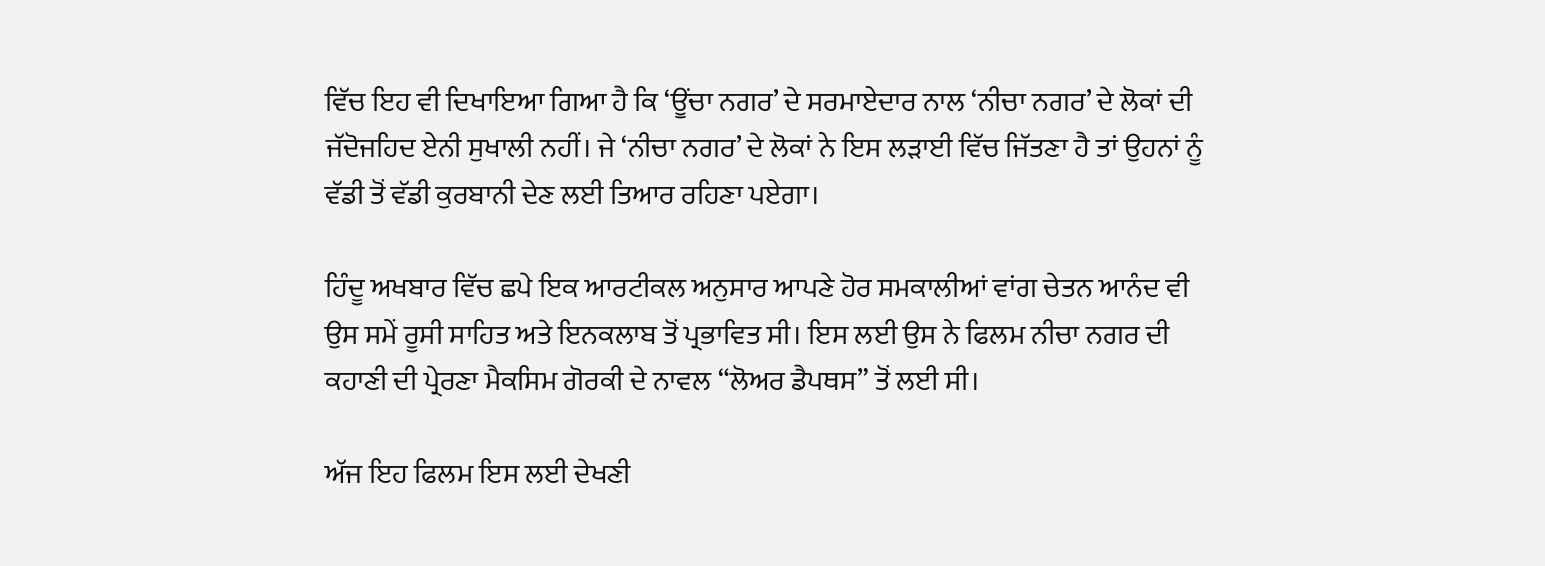ਵਿੱਚ ਇਹ ਵੀ ਦਿਖਾਇਆ ਗਿਆ ਹੈ ਕਿ ‘ਊਂਚਾ ਨਗਰ’ ਦੇ ਸਰਮਾਏਦਾਰ ਨਾਲ ‘ਨੀਚਾ ਨਗਰ’ ਦੇ ਲੋਕਾਂ ਦੀ ਜੱਦੋਜਹਿਦ ਏਨੀ ਸੁਖਾਲੀ ਨਹੀਂ। ਜੇ ‘ਨੀਚਾ ਨਗਰ’ ਦੇ ਲੋਕਾਂ ਨੇ ਇਸ ਲੜਾਈ ਵਿੱਚ ਜਿੱਤਣਾ ਹੈ ਤਾਂ ਉਹਨਾਂ ਨੂੰ ਵੱਡੀ ਤੋਂ ਵੱਡੀ ਕੁਰਬਾਨੀ ਦੇਣ ਲਈ ਤਿਆਰ ਰਹਿਣਾ ਪਏਗਾ।

ਹਿੰਦੂ ਅਖਬਾਰ ਵਿੱਚ ਛਪੇ ਇਕ ਆਰਟੀਕਲ ਅਨੁਸਾਰ ਆਪਣੇ ਹੋਰ ਸਮਕਾਲੀਆਂ ਵਾਂਗ ਚੇਤਨ ਆਨੰਦ ਵੀ ਉਸ ਸਮੇਂ ਰੂਸੀ ਸਾਹਿਤ ਅਤੇ ਇਨਕਲਾਬ ਤੋਂ ਪ੍ਰਭਾਵਿਤ ਸੀ। ਇਸ ਲਈ ਉਸ ਨੇ ਫਿਲਮ ਨੀਚਾ ਨਗਰ ਦੀ ਕਹਾਣੀ ਦੀ ਪ੍ਰੇਰਣਾ ਮੈਕਸਿਮ ਗੋਰਕੀ ਦੇ ਨਾਵਲ “ਲੋਅਰ ਡੈਪਥਸ” ਤੋਂ ਲਈ ਸੀ।

ਅੱਜ ਇਹ ਫਿਲਮ ਇਸ ਲਈ ਦੇਖਣੀ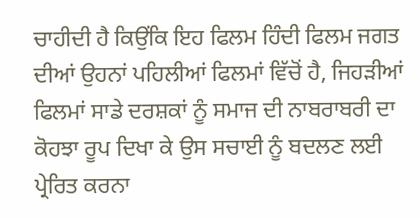ਚਾਹੀਦੀ ਹੈ ਕਿਉਂਕਿ ਇਹ ਫਿਲਮ ਹਿੰਦੀ ਫਿਲਮ ਜਗਤ ਦੀਆਂ ਉਹਨਾਂ ਪਹਿਲੀਆਂ ਫਿਲਮਾਂ ਵਿੱਚੋਂ ਹੈ, ਜਿਹੜੀਆਂ ਫਿਲਮਾਂ ਸਾਡੇ ਦਰਸ਼ਕਾਂ ਨੂੰ ਸਮਾਜ ਦੀ ਨਾਬਰਾਬਰੀ ਦਾ ਕੋਹਝਾ ਰੂਪ ਦਿਖਾ ਕੇ ਉਸ ਸਚਾਈ ਨੂੰ ਬਦਲਣ ਲਈ ਪ੍ਰੇਰਿਤ ਕਰਨਾ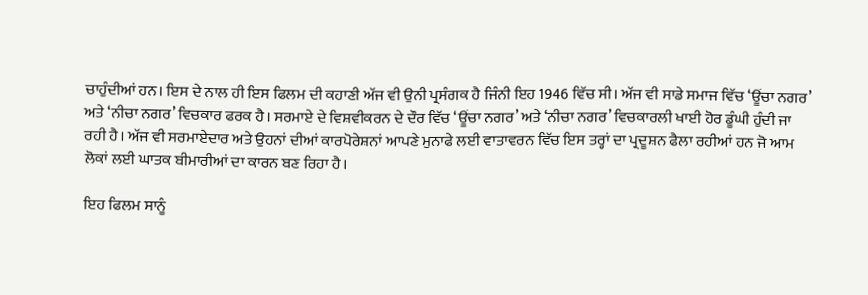ਚਾਹੁੰਦੀਆਂ ਹਨ। ਇਸ ਦੇ ਨਾਲ ਹੀ ਇਸ ਫਿਲਮ ਦੀ ਕਹਾਣੀ ਅੱਜ ਵੀ ਉਨੀ ਪ੍ਰਸੰਗਕ ਹੈ ਜਿੰਨੀ ਇਹ 1946 ਵਿੱਚ ਸੀ। ਅੱਜ ਵੀ ਸਾਡੇ ਸਮਾਜ ਵਿੱਚ ‘ਊਂਚਾ ਨਗਰ’ ਅਤੇ ‘ਨੀਚਾ ਨਗਰ’ ਵਿਚਕਾਰ ਫਰਕ ਹੈ। ਸਰਮਾਏ ਦੇ ਵਿਸ਼ਵੀਕਰਨ ਦੇ ਦੌਰ ਵਿੱਚ ‘ਊਂਚਾ ਨਗਰ’ ਅਤੇ ‘ਨੀਚਾ ਨਗਰ’ ਵਿਚਕਾਰਲੀ ਖਾਈ ਹੋਰ ਡੂੰਘੀ ਹੁੰਦੀ ਜਾ ਰਹੀ ਹੈ। ਅੱਜ ਵੀ ਸਰਮਾਏਦਾਰ ਅਤੇ ਉਹਨਾਂ ਦੀਆਂ ਕਾਰਪੋਰੇਸ਼ਨਾਂ ਆਪਣੇ ਮੁਨਾਫੇ ਲਈ ਵਾਤਾਵਰਨ ਵਿੱਚ ਇਸ ਤਰ੍ਹਾਂ ਦਾ ਪ੍ਰਦੂਸ਼ਨ ਫੈਲਾ ਰਹੀਆਂ ਹਨ ਜੋ ਆਮ ਲੋਕਾਂ ਲਈ ਘਾਤਕ ਬੀਮਾਰੀਆਂ ਦਾ ਕਾਰਨ ਬਣ ਰਿਹਾ ਹੈ।

ਇਹ ਫਿਲਮ ਸਾਨੂੰ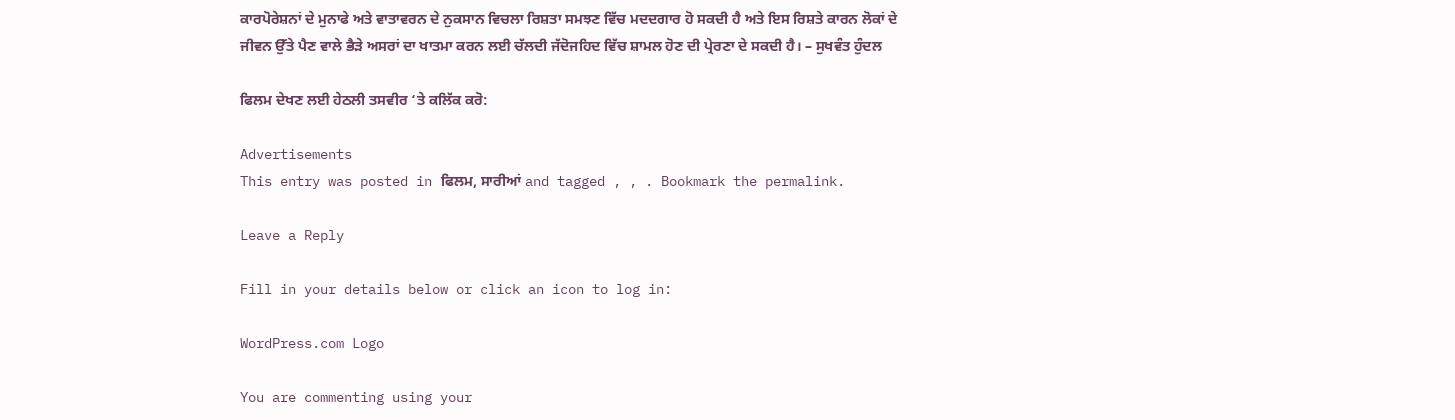ਕਾਰਪੋਰੇਸ਼ਨਾਂ ਦੇ ਮੁਨਾਫੇ ਅਤੇ ਵਾਤਾਵਰਨ ਦੇ ਨੁਕਸਾਨ ਵਿਚਲਾ ਰਿਸ਼ਤਾ ਸਮਝਣ ਵਿੱਚ ਮਦਦਗਾਰ ਹੋ ਸਕਦੀ ਹੈ ਅਤੇ ਇਸ ਰਿਸ਼ਤੇ ਕਾਰਨ ਲੋਕਾਂ ਦੇ ਜੀਵਨ ਉੱਤੇ ਪੈਣ ਵਾਲੇ ਭੈੜੇ ਅਸਰਾਂ ਦਾ ਖਾਤਮਾ ਕਰਨ ਲਈ ਚੱਲਦੀ ਜੱਦੋਜਹਿਦ ਵਿੱਚ ਸ਼ਾਮਲ ਹੋਣ ਦੀ ਪ੍ਰੇਰਣਾ ਦੇ ਸਕਦੀ ਹੈ। – ਸੁਖਵੰਤ ਹੁੰਦਲ

ਫਿਲਮ ਦੇਖਣ ਲਈ ਹੇਠਲੀ ਤਸਵੀਰ ‘ਤੇ ਕਲਿੱਕ ਕਰੋ:

Advertisements
This entry was posted in ਫਿਲਮ, ਸਾਰੀਆਂ and tagged , , . Bookmark the permalink.

Leave a Reply

Fill in your details below or click an icon to log in:

WordPress.com Logo

You are commenting using your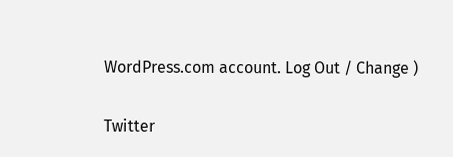WordPress.com account. Log Out / Change )

Twitter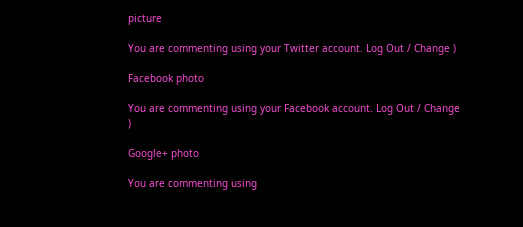picture

You are commenting using your Twitter account. Log Out / Change )

Facebook photo

You are commenting using your Facebook account. Log Out / Change )

Google+ photo

You are commenting using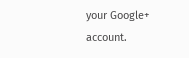your Google+ account.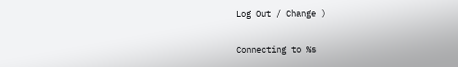Log Out / Change )

Connecting to %s